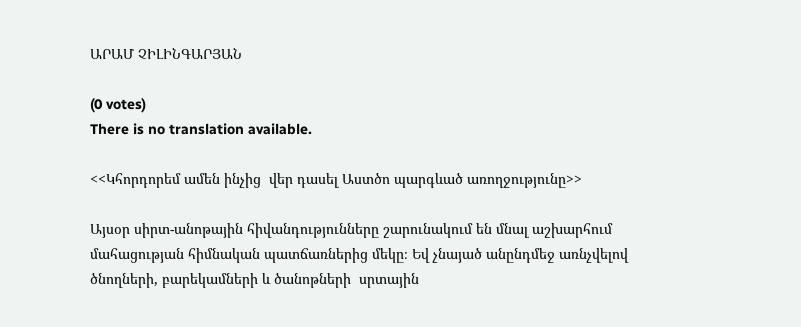ԱՐԱՄ ՉԻԼԻՆԳԱՐՅԱՆ

(0 votes)
There is no translation available.

<<Կհորդորեմ ամեն ինչից  վեր դասել Աստծո պարգևած առողջությունը>>

Այսօր սիրտ-անոթային հիվանդությունները շարունակում են մնալ աշխարհում մահացության հիմնական պատճառներից մեկը։ Եվ չնայած անընդմեջ առնչվելով ծնողների, բարեկամների և ծանոթների  սրտային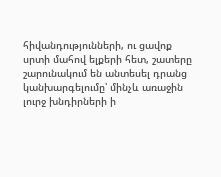հիվանդությունների, ու ցավոք սրտի մահով ելքերի հետ, շատերը շարունակում են անտեսել դրանց կանխարգելումը՝ մինչև առաջին լուրջ խնդիրների ի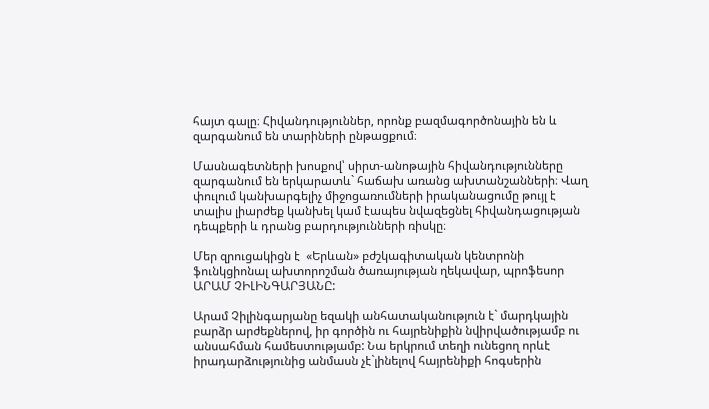հայտ գալը։ Հիվանդություններ, որոնք բազմագործոնային են և զարգանում են տարիների ընթացքում։

Մասնագետների խոսքով՝ սիրտ-անոթային հիվանդությունները զարգանում են երկարատև` հաճախ առանց ախտանշանների։ Վաղ փուլում կանխարգելիչ միջոցառումների իրականացումը թույլ է տալիս լիարժեք կանխել կամ էապես նվազեցնել հիվանդացության դեպքերի և դրանց բարդությունների ռիսկը։

Մեր զրուցակիցն է  «Երևան» բժշկագիտական կենտրոնի ֆունկցիոնալ ախտորոշման ծառայության ղեկավար, պրոֆեսոր ԱՐԱՄ ՉԻԼԻՆԳԱՐՅԱՆԸ:

Արամ Չիլինգարյանը եզակի անհատականություն է` մարդկային բարձր արժեքներով, իր գործին ու հայրենիքին նվիրվածությամբ ու անսահման համեստությամբ: Նա երկրում տեղի ունեցող որևէ իրադարձությունից անմասն չէ`լինելով հայրենիքի հոգսերին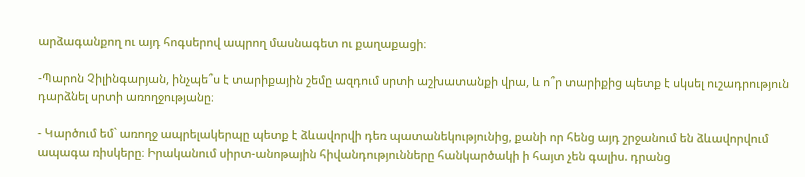արձագանքող ու այդ հոգսերով ապրող մասնագետ ու քաղաքացի։

-Պարոն Չիլինգարյան, ինչպե՞ս է տարիքային շեմը ազդում սրտի աշխատանքի վրա, և ո՞ր տարիքից պետք է սկսել ուշադրություն դարձնել սրտի առողջությանը։

- Կարծում եմ` առողջ ապրելակերպը պետք է ձևավորվի դեռ պատանեկությունից, քանի որ հենց այդ շրջանում են ձևավորվում ապագա ռիսկերը։ Իրականում սիրտ-անոթային հիվանդությունները հանկարծակի ի հայտ չեն գալիս. դրանց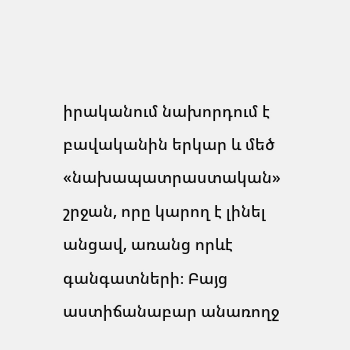իրականում նախորդում է բավականին երկար և մեծ «նախապատրաստական» շրջան, որը կարող է լինել անցավ, առանց որևէ գանգատների։ Բայց աստիճանաբար անառողջ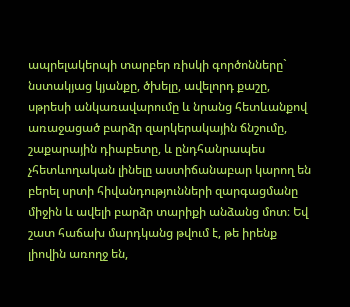ապրելակերպի տարբեր ռիսկի գործոնները` նստակյաց կյանքը, ծխելը, ավելորդ քաշը, սթրեսի անկառավարումը և նրանց հետևանքով առաջացած բարձր զարկերակային ճնշումը, շաքարային դիաբետը, և ընդհանրապես  չհետևողական լինելը աստիճանաբար կարող են բերել սրտի հիվանդությունների զարգացմանը միջին և ավելի բարձր տարիքի անձանց մոտ։ Եվ շատ հաճախ մարդկանց թվում է, թե իրենք լիովին առողջ են,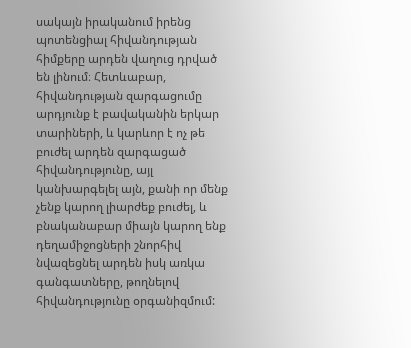սակայն իրականում իրենց պոտենցիալ հիվանդության հիմքերը արդեն վաղուց դրված են լինում։ Հետևաբար, հիվանդության զարգացումը արդյունք է բավականին երկար տարիների, և կարևոր է ոչ թե բուժել արդեն զարգացած հիվանդությունը, այլ կանխարգելել այն, քանի որ մենք չենք կարող լիարժեք բուժել, և բնականաբար միայն կարող ենք դեղամիջոցների շնորհիվ նվազեցնել արդեն իսկ առկա գանգատները, թողնելով հիվանդությունը օրգանիզմում: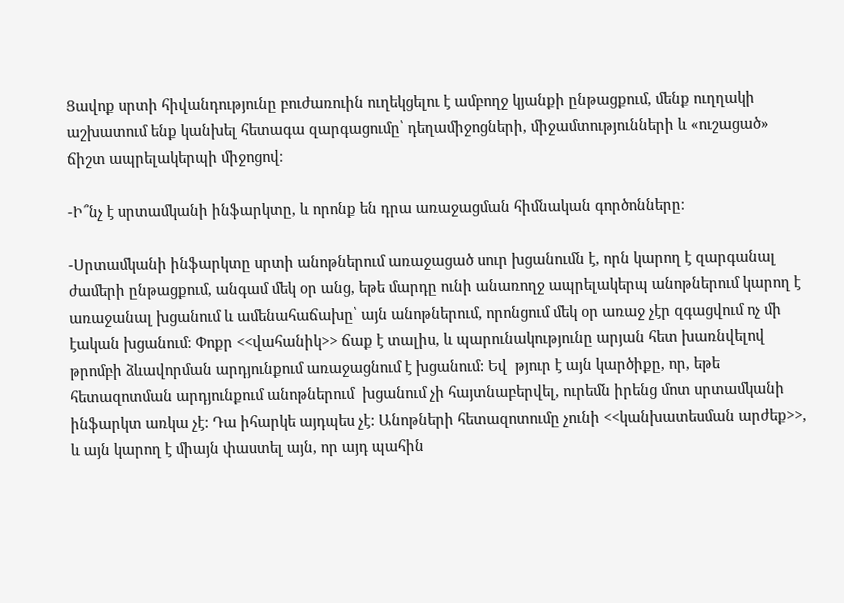Ցավոք սրտի հիվանդությունը բուժառուին ուղեկցելու է ամբողջ կյանքի ընթացքում, մենք ուղղակի աշխատում ենք կանխել հետագա զարգացումը՝ դեղամիջոցների, միջամտությունների և «ուշացած» ճիշտ ապրելակերպի միջոցով։

-Ի՞նչ է սրտամկանի ինֆարկտը, և որոնք են դրա առաջացման հիմնական գործոնները։

-Սրտամկանի ինֆարկտը սրտի անոթներում առաջացած սուր խցանումն է, որն կարող է զարգանալ ժամերի ընթացքում, անգամ մեկ օր անց, եթե մարդը ունի անառողջ ապրելակերպ անոթներում կարող է առաջանալ խցանում և ամենահաճախը՝ այն անոթներում, որոնցում մեկ օր առաջ չէր զգացվում ոչ մի էական խցանում։ Փոքր <<վահանիկ>> ճաք է տալիս, և պարունակությունը արյան հետ խառնվելով թրոմբի ձևավորման արդյունքում առաջացնում է խցանում: Եվ  թյուր է այն կարծիքը, որ, եթե հետազոտման արդյունքում անոթներում  խցանում չի հայտնաբերվել, ուրեմն իրենց մոտ սրտամկանի ինֆարկտ առկա չէ: Դա իհարկե այդպես չէ: Անոթների հետազոտումը չունի <<կանխատեսման արժեք>>, և այն կարող է միայն փաստել այն, որ այդ պահին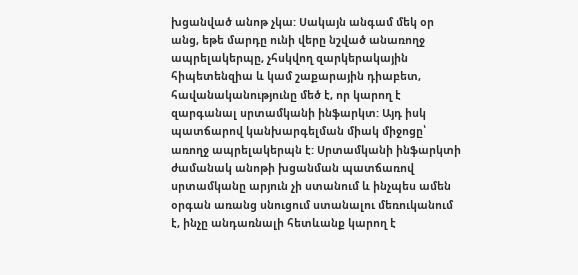խցանված անոթ չկա: Սակայն անգամ մեկ օր անց, եթե մարդը ունի վերը նշված անառողջ ապրելակերպը, չհսկվող զարկերակային հիպետենզիա և կամ շաքարային դիաբետ, հավանականությունը մեծ է, որ կարող է զարգանալ սրտամկանի ինֆարկտ: Այդ իսկ պատճարով կանխարգելման միակ միջոցը՝ առողջ ապրելակերպն է: Սրտամկանի ինֆարկտի ժամանակ անոթի խցանման պատճառով սրտամկանը արյուն չի ստանում և ինչպես ամեն օրգան առանց սնուցում ստանալու մեռուկանում է, ինչը անդառնալի հետևանք կարող է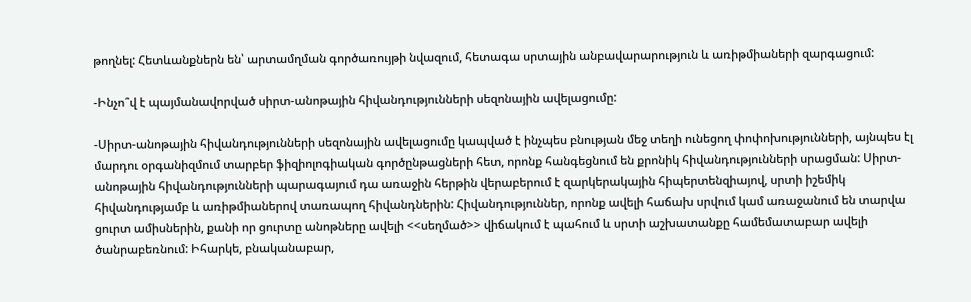թողնել: Հետևանքներն են՝ արտամղման գործառույթի նվազում, հետագա սրտային անբավարարություն և առիթմիաների զարգացում:

-Ինչո՞վ է պայմանավորված սիրտ-անոթային հիվանդությունների սեզոնային ավելացումը:

-Սիրտ-անոթային հիվանդությունների սեզոնային ավելացումը կապված է ինչպես բնության մեջ տեղի ունեցող փոփոխությունների, այնպես էլ մարդու օրգանիզմում տարբեր ֆիզիոլոգիական գործընթացների հետ, որոնք հանգեցնում են քրոնիկ հիվանդությունների սրացման: Սիրտ-անոթային հիվանդությունների պարագայում դա առաջին հերթին վերաբերում է զարկերակային հիպերտենզիայով, սրտի իշեմիկ հիվանդությամբ և առիթմիաներով տառապող հիվանդներին: Հիվանդություններ, որոնք ավելի հաճախ սրվում կամ առաջանում են տարվա ցուրտ ամիսներին, քանի որ ցուրտը անոթները ավելի <<սեղմած>> վիճակում է պահում և սրտի աշխատանքը համեմատաբար ավելի ծանրաբեռնում: Իհարկե, բնականաբար,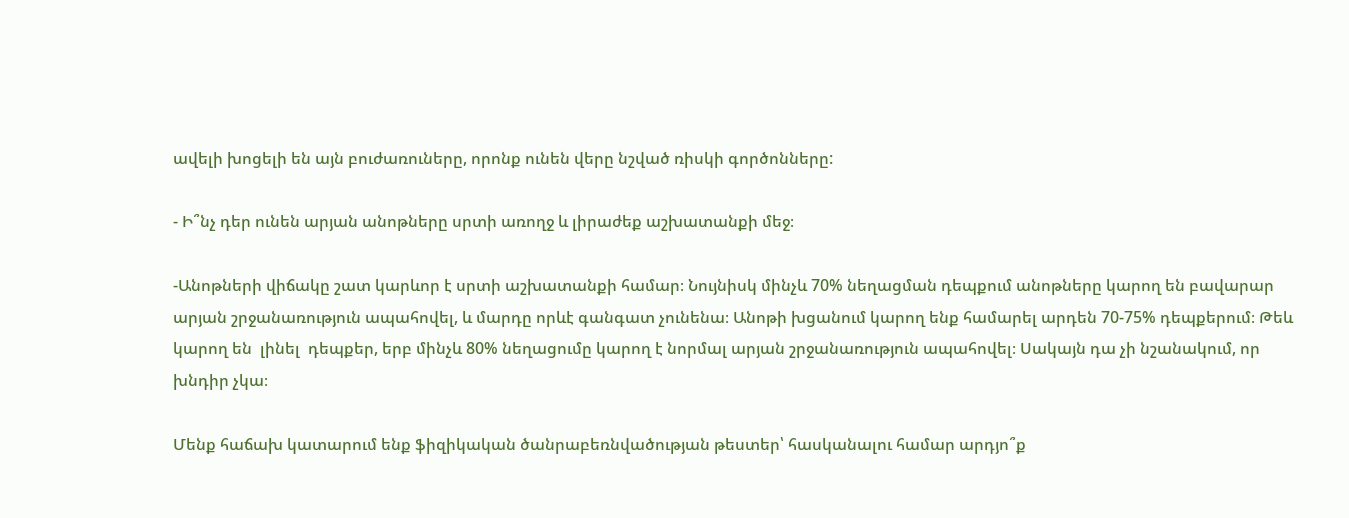ավելի խոցելի են այն բուժառուները, որոնք ունեն վերը նշված ռիսկի գործոնները:

- Ի՞նչ դեր ունեն արյան անոթները սրտի առողջ և լիրաժեք աշխատանքի մեջ։

-Անոթների վիճակը շատ կարևոր է սրտի աշխատանքի համար։ Նույնիսկ մինչև 70% նեղացման դեպքում անոթները կարող են բավարար արյան շրջանառություն ապահովել, և մարդը որևէ գանգատ չունենա։ Անոթի խցանում կարող ենք համարել արդեն 70-75% դեպքերում։ Թեև կարող են  լինել  դեպքեր, երբ մինչև 80% նեղացումը կարող է նորմալ արյան շրջանառություն ապահովել։ Սակայն դա չի նշանակում, որ խնդիր չկա։

Մենք հաճախ կատարում ենք ֆիզիկական ծանրաբեռնվածության թեստեր՝ հասկանալու համար արդյո՞ք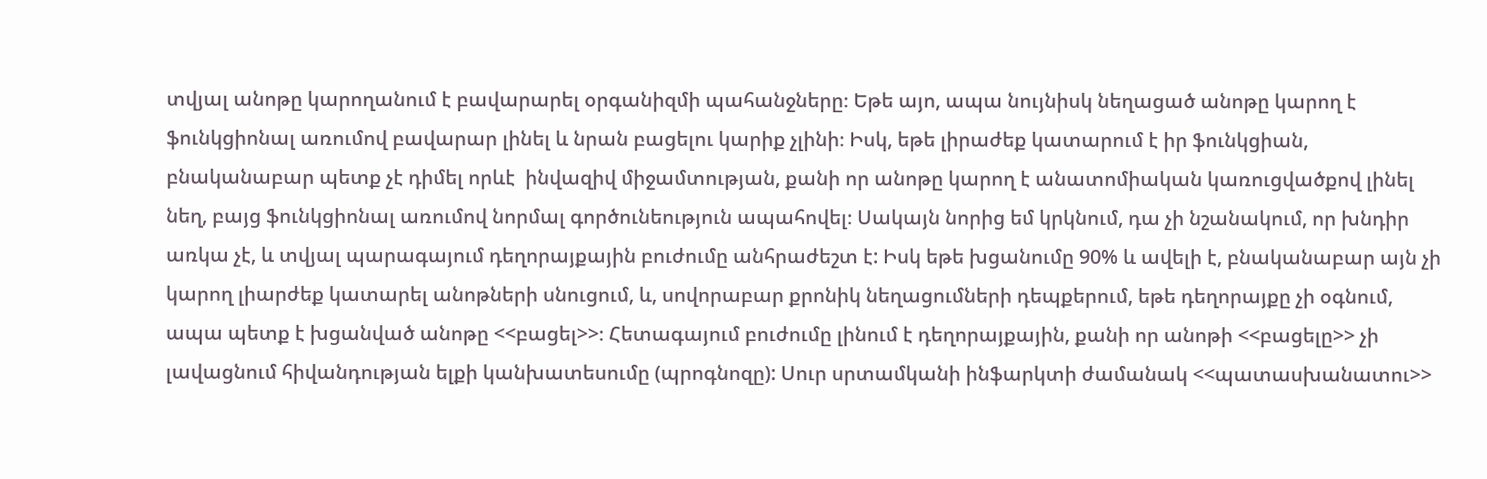տվյալ անոթը կարողանում է բավարարել օրգանիզմի պահանջները։ Եթե այո, ապա նույնիսկ նեղացած անոթը կարող է ֆունկցիոնալ առումով բավարար լինել և նրան բացելու կարիք չլինի։ Իսկ, եթե լիրաժեք կատարում է իր ֆունկցիան, բնականաբար պետք չէ դիմել որևէ  ինվազիվ միջամտության, քանի որ անոթը կարող է անատոմիական կառուցվածքով լինել նեղ, բայց ֆունկցիոնալ առումով նորմալ գործունեություն ապահովել։ Սակայն նորից եմ կրկնում, դա չի նշանակում, որ խնդիր առկա չէ, և տվյալ պարագայում դեղորայքային բուժումը անհրաժեշտ է: Իսկ եթե խցանումը 90% և ավելի է, բնականաբար այն չի կարող լիարժեք կատարել անոթների սնուցում, և, սովորաբար քրոնիկ նեղացումների դեպքերում, եթե դեղորայքը չի օգնում, ապա պետք է խցանված անոթը <<բացել>>։ Հետագայում բուժումը լինում է դեղորայքային, քանի որ անոթի <<բացելը>> չի լավացնում հիվանդության ելքի կանխատեսումը (պրոգնոզը): Սուր սրտամկանի ինֆարկտի ժամանակ <<պատասխանատու>>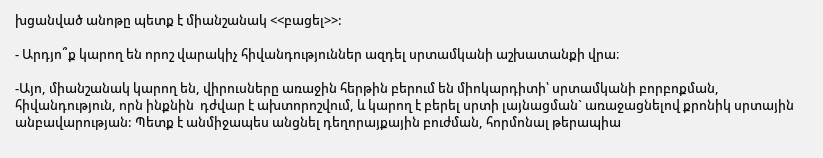խցանված անոթը պետք է միանշանակ <<բացել>>:

- Արդյո՞ք կարող են որոշ վարակիչ հիվանդություններ ազդել սրտամկանի աշխատանքի վրա։

-Այո, միանշանակ կարող են, վիրուսները առաջին հերթին բերում են միոկարդիտի՝ սրտամկանի բորբոքման, հիվանդություն, որն ինքնին  դժվար է ախտորոշվում, և կարող է բերել սրտի լայնացման` առաջացնելով քրոնիկ սրտային անբավարության: Պետք է անմիջապես անցնել դեղորայքային բուժման, հորմոնալ թերապիա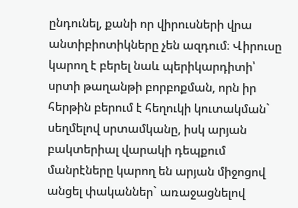ընդունել, քանի որ վիրուսների վրա անտիբիոտիկները չեն ազդում։ Վիրուսը կարող է բերել նաև պերիկարդիտի՝ սրտի թաղանթի բորբոքման, որն իր հերթին բերում է հեղուկի կուտակման` սեղմելով սրտամկանը, իսկ արյան բակտերիալ վարակի դեպքում մանրէները կարող են արյան միջոցով անցել փականներ` առաջացնելով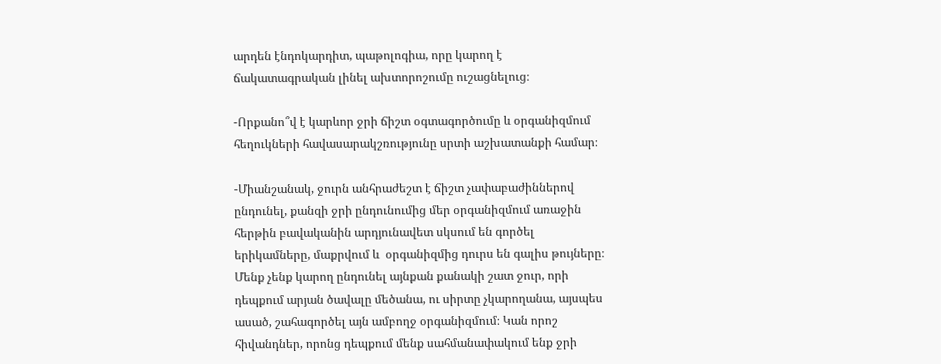արդեն էնդոկարդիտ, պաթոլոգիա, որը կարող է  ճակատագրական լինել ախտորոշումը ուշացնելուց։

-Որքանո՞վ է կարևոր ջրի ճիշտ օգտագործումը և օրգանիզմում հեղուկների հավասարակշռությունը սրտի աշխատանքի համար։

-Միանշանակ, ջուրն անհրաժեշտ է ճիշտ չափաբաժիններով ընդունել, քանզի ջրի ընդունումից մեր օրգանիզմում առաջին հերթին բավականին արդյունավետ սկսում են գործել երիկամները, մաքրվում և  օրգանիզմից դուրս են գալիս թույները։ Մենք չենք կարող ընդունել այնքան քանակի շատ ջուր, որի դեպքում արյան ծավալը մեծանա, ու սիրտը չկարողանա, այսպես ասած, շահագործել այն ամբողջ օրգանիզմում։ Կան որոշ հիվանդներ, որոնց դեպքում մենք սահմանափակում ենք ջրի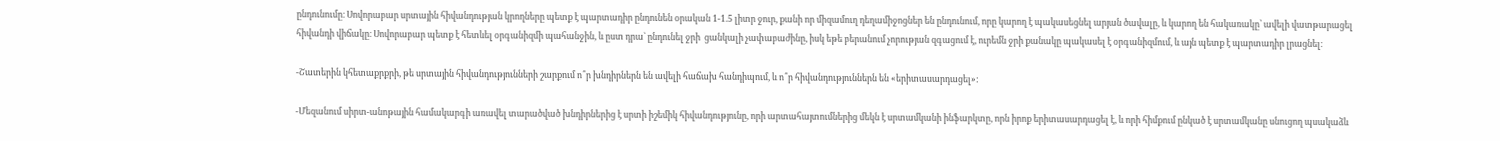ընդունումը։ Սովորաբար սրտային հիվանդության կրողները պետք է պարտադիր ընդունեն օրական 1-1.5 լիտր ջուր, քանի որ միզամուղ դեղամիջոցներ են ընդունում, որը կարող է պակասեցնել արյան ծավալը, և կարող են հակառակը՝ ավելի վատթարացել հիվանդի վիճակը։ Սովորաբար պետք է հետևել օրգանիզմի պահանջին, և ըստ դրա` ընդունել ջրի  ցանկալի չափաբաժինը, իսկ եթե բերանում չորության զգացում է, ուրեմն ջրի քանակը պակասել է օրգանիզմում, և այն պետք է պարտադիր լրացնել։

-Շատերին կհետաքրքրի, թե սրտային հիվանդությունների շարքում ո՞ր խնդիրներն են ավելի հաճախ հանդիպում, և ո՞ր հիվանդություններն են «երիտասարդացել»:

-Մեզանում սիրտ-անոթային համակարգի առավել տարածված խնդիրներից է սրտի իշեմիկ հիվանդությունը, որի արտահայտումներից մեկն է սրտամկանի ինֆարկտը, որն իրոք երիտասարդացել է, և որի հիմքում ընկած է սրտամկանը սնուցող պսակաձև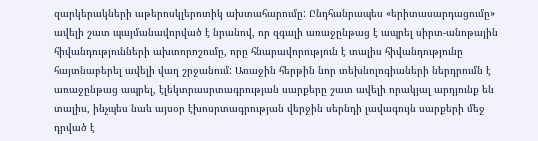զարկերակների աթերոսկլերոտիկ ախտահարումը: Ընդհանրապես «երիտասարդացումը» ավելի շատ պայմանավորված է նրանով, որ զգալի առաջընթաց է ապրել սիրտ-անոթային հիվանդությունների ախտորոշումը, որը հնարավորություն է տալիս հիվանդությունը հայտնաբերել ավելի վաղ շրջանում: Առաջին հերթին նոր տեխնոլոգիաների ներդրումն է առաջընթաց ապրել, էլեկտրասրտագրության սարքերը շատ ավելի որակյալ արդյունք են տալիս, ինչպես նաև այսօր էխոսրտագրության վերջին սերնդի լավագույն սարքերի մեջ դրված է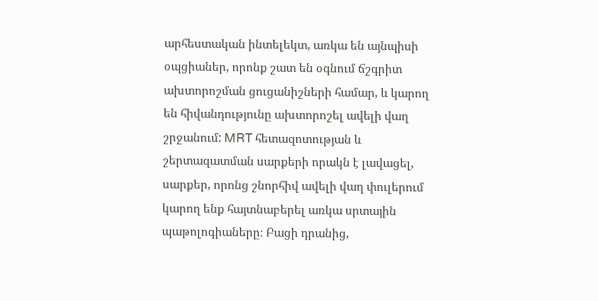արհեստական ինտելեկտ, առկա են այնպիսի օպցիաներ, որոնք շատ են օգնում ճշգրիտ ախտորոշման ցուցանիշների համար, և կարող են հիվանդությունը ախտորոշել ավելի վաղ շրջանում: MRT հետազոտության և շերտազատման սարքերի որակն է լավացել, սարքեր, որոնց շնորհիվ ավելի վաղ փուլերում կարող ենք հայտնաբերել առկա սրտային պաթոլոգիաները։ Բացի դրանից,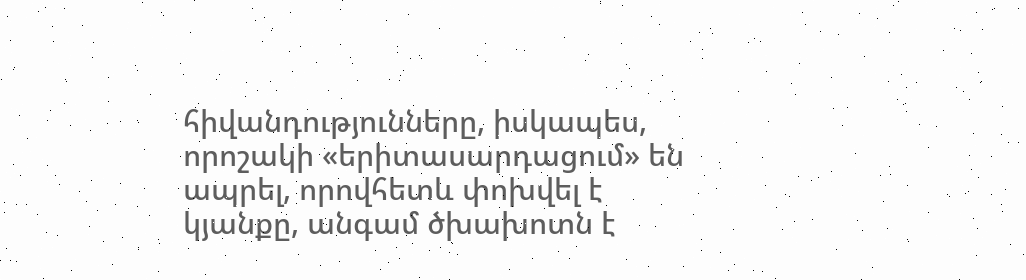հիվանդությունները, իսկապես, որոշակի «երիտասարդացում» են ապրել, որովհետև փոխվել է կյանքը, անգամ ծխախոտն է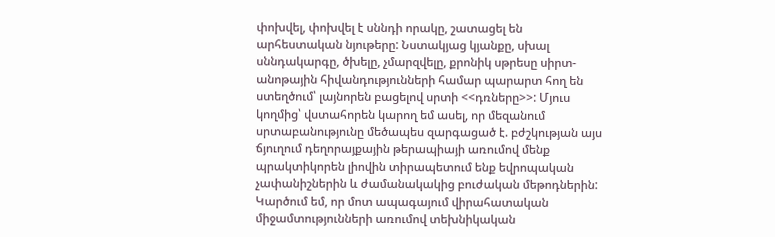փոխվել, փոխվել է սննդի որակը, շատացել են արհեստական նյութերը: Նստակյաց կյանքը, սխալ սննդակարգը, ծխելը, չմարզվելը, քրոնիկ սթրեսը սիրտ-անոթային հիվանդությունների համար պարարտ հող են ստեղծում՝ լայնորեն բացելով սրտի <<դռները>>: Մյուս կողմից՝ վստահորեն կարող եմ ասել, որ մեզանում սրտաբանությունը մեծապես զարգացած է. բժշկության այս ճյուղում դեղորայքային թերապիայի առումով մենք պրակտիկորեն լիովին տիրապետում ենք եվրոպական չափանիշներին և ժամանակակից բուժական մեթոդներին: Կարծում եմ, որ մոտ ապագայում վիրահատական միջամտությունների առումով տեխնիկական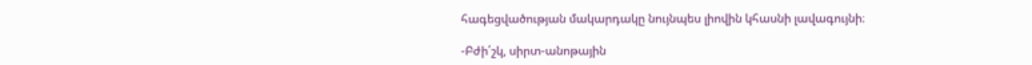հագեցվածության մակարդակը նույնպես լիովին կհասնի լավագույնի։

-Բժի՛շկ, սիրտ-անոթային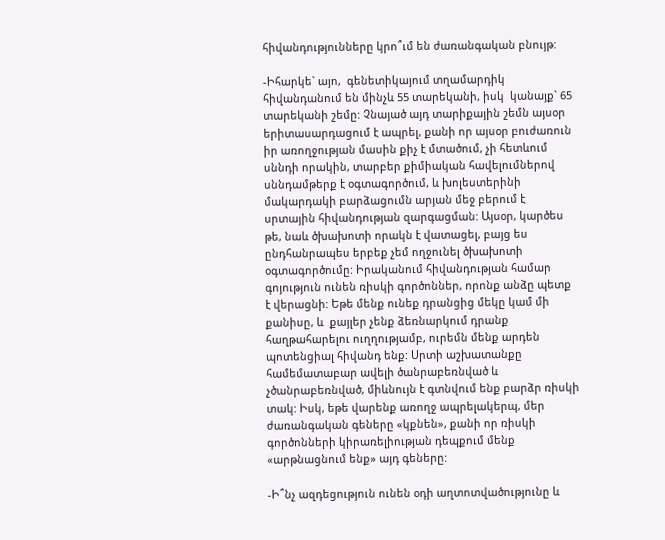հիվանդությունները կրո՞ւմ են ժառանգական բնույթ:

-Իհարկե` այո,  գենետիկայում տղամարդիկ հիվանդանում են մինչև 55 տարեկանի, իսկ  կանայք` 65 տարեկանի շեմը: Չնայած այդ տարիքային շեմն այսօր երիտասարդացում է ապրել, քանի որ այսօր բուժառուն իր առողջության մասին քիչ է մտածում, չի հետևում սննդի որակին, տարբեր քիմիական հավելումներով սննդամթերք է օգտագործում, և խոլեստերինի մակարդակի բարձացումն արյան մեջ բերում է սրտային հիվանդության զարգացման: Այսօր, կարծես թե, նաև ծխախոտի որակն է վատացել, բայց ես ընդհանրապես երբեք չեմ ողջունել ծխախոտի օգտագործումը: Իրականում հիվանդության համար գոյություն ունեն ռիսկի գործոններ, որոնք անձը պետք է վերացնի: Եթե մենք ունեք դրանցից մեկը կամ մի քանիսը, և  քայլեր չենք ձեռնարկում դրանք հաղթահարելու ուղղությամբ, ուրեմն մենք արդեն պոտենցիալ հիվանդ ենք: Սրտի աշխատանքը համեմատաբար ավելի ծանրաբեռնված և չծանրաբեռնված, միևնույն է գտնվում ենք բարձր ռիսկի տակ: Իսկ, եթե վարենք առողջ ապրելակերպ, մեր ժառանգական գեները «կքնեն», քանի որ ռիսկի գործոնների կիրառելիության դեպքում մենք  «արթնացնում ենք» այդ գեները:

-Ի՞նչ ազդեցություն ունեն օդի աղտոտվածությունը և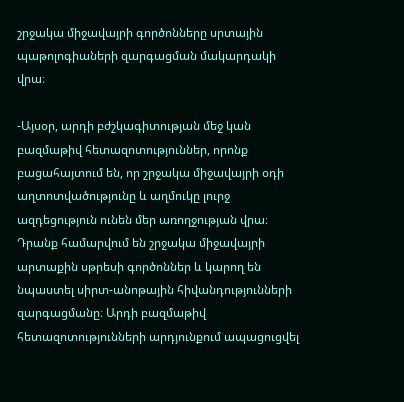շրջակա միջավայրի գործոնները սրտային պաթոլոգիաների զարգացման մակարդակի վրա։

-Այսօր, արդի բժշկագիտության մեջ կան բազմաթիվ հետազոտություններ, որոնք բացահայտում են, որ շրջակա միջավայրի օդի աղտոտվածությունը և աղմուկը լուրջ ազդեցություն ունեն մեր առողջության վրա։ Դրանք համարվում են շրջակա միջավայրի արտաքին սթրեսի գործոններ և կարող են նպաստել սիրտ-անոթային հիվանդությունների զարգացմանը։ Արդի բազմաթիվ հետազոտությունների արդյունքում ապացուցվել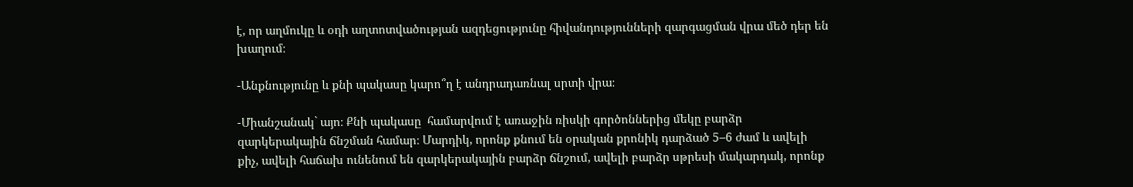է, որ աղմուկը և օդի աղտոտվածության ազդեցությունը հիվանդությունների զարգացման վրա մեծ դեր են խաղում։

-Անքնությունը և քնի պակասը կարո՞ղ է անդրադառնալ սրտի վրա։

-Միանշանակ` այո։ Քնի պակասը  համարվում է առաջին ռիսկի գործոններից մեկը բարձր զարկերակային ճնշման համար։ Մարդիկ, որոնք քնում են օրական քրոնիկ դարձած 5–6 ժամ և ավելի քիչ, ավելի հաճախ ունենում են զարկերակային բարձր ճնշում, ավելի բարձր սթրեսի մակարդակ, որոնք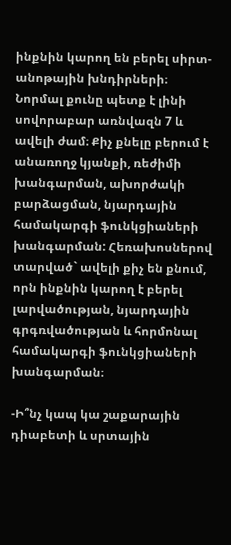ինքնին կարող են բերել սիրտ-անոթային խնդիրների։ Նորմալ քունը պետք է լինի սովորաբար առնվազն 7 և ավելի ժամ։ Քիչ քնելը բերում է անառողջ կյանքի, ռեժիմի խանգարման, ախորժակի բարձացման, նյարդային համակարգի ֆունկցիաների խանգարման: Հեռախոսներով տարված` ավելի քիչ են քնում, որն ինքնին կարող է բերել լարվածության, նյարդային գրգռվածության և հորմոնալ համակարգի ֆունկցիաների խանգարման։

-Ի՞նչ կապ կա շաքարային դիաբետի և սրտային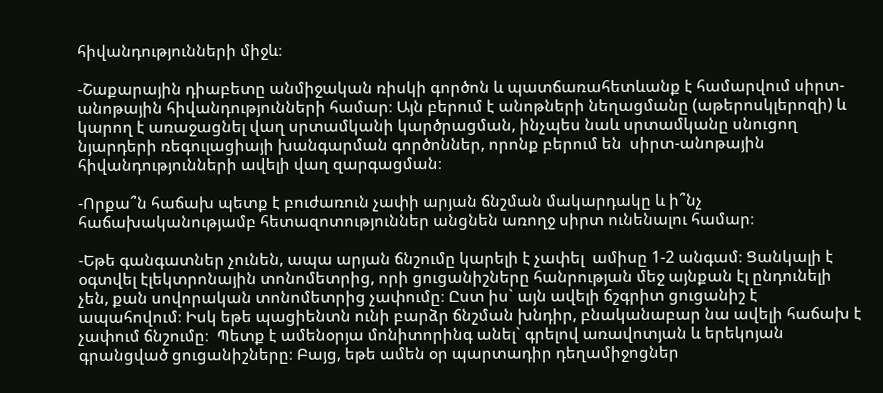հիվանդությունների միջև։

-Շաքարային դիաբետը անմիջական ռիսկի գործոն և պատճառահետևանք է համարվում սիրտ-անոթային հիվանդությունների համար։ Այն բերում է անոթների նեղացմանը (աթերոսկլերոզի) և կարող է առաջացնել վաղ սրտամկանի կարծրացման, ինչպես նաև սրտամկանը սնուցող նյարդերի ռեգուլացիայի խանգարման գործոններ, որոնք բերում են  սիրտ-անոթային հիվանդությունների ավելի վաղ զարգացման։

-Որքա՞ն հաճախ պետք է բուժառուն չափի արյան ճնշման մակարդակը և ի՞նչ հաճախականությամբ հետազոտություններ անցնեն առողջ սիրտ ունենալու համար։

-Եթե գանգատներ չունեն, ապա արյան ճնշումը կարելի է չափել  ամիսը 1-2 անգամ։ Ցանկալի է օգտվել էլեկտրոնային տոնոմետրից, որի ցուցանիշները հանրության մեջ այնքան էլ ընդունելի չեն, քան սովորական տոնոմետրից չափումը։ Ըստ իս` այն ավելի ճշգրիտ ցուցանիշ է ապահովում։ Իսկ եթե պացիենտն ունի բարձր ճնշման խնդիր, բնականաբար նա ավելի հաճախ է չափում ճնշումը։  Պետք է ամենօրյա մոնիտորինգ անել` գրելով առավոտյան և երեկոյան գրանցված ցուցանիշները։ Բայց, եթե ամեն օր պարտադիր դեղամիջոցներ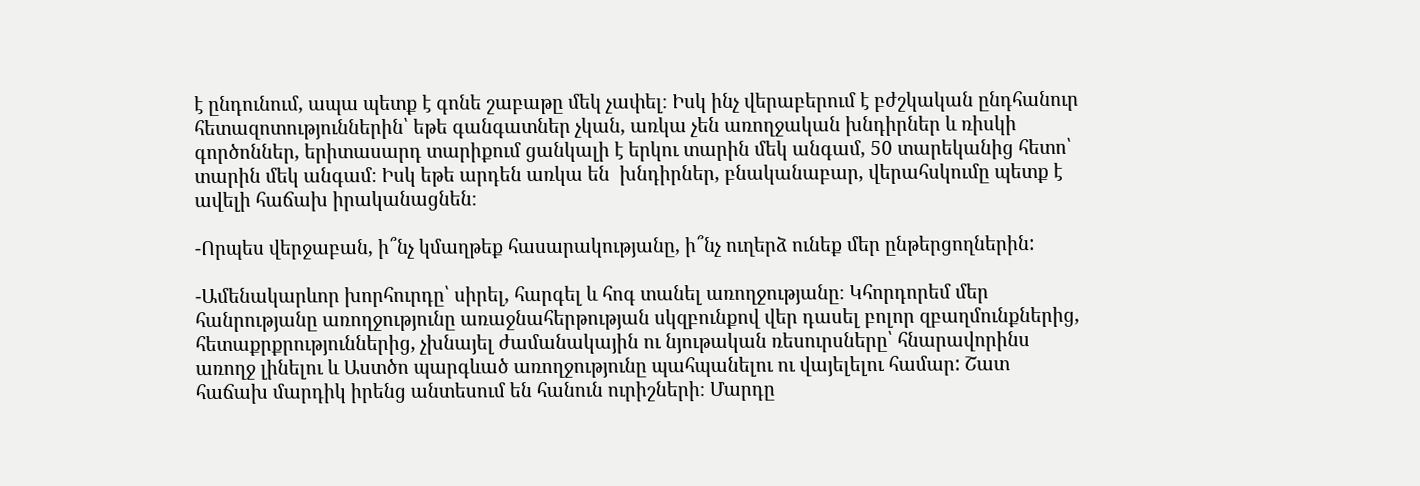է ընդունում, ապա պետք է գոնե շաբաթը մեկ չափել։ Իսկ ինչ վերաբերում է բժշկական ընդհանուր հետազոտություններին՝ եթե գանգատներ չկան, առկա չեն առողջական խնդիրներ և ռիսկի գործոններ, երիտասարդ տարիքում ցանկալի է երկու տարին մեկ անգամ, 50 տարեկանից հետո՝ տարին մեկ անգամ։ Իսկ եթե արդեն առկա են  խնդիրներ, բնականաբար, վերահսկումը պետք է ավելի հաճախ իրականացնեն։

-Որպես վերջաբան, ի՞նչ կմաղթեք հասարակությանը, ի՞նչ ուղերձ ունեք մեր ընթերցողներին:

-Ամենակարևոր խորհուրդը՝ սիրել, հարգել և հոգ տանել առողջությանը։ Կհորդորեմ մեր հանրությանը առողջությունը առաջնահերթության սկզբունքով վեր դասել բոլոր զբաղմունքներից, հետաքրքրություններից, չխնայել ժամանակային ու նյութական ռեսուրսները՝ հնարավորինս առողջ լինելու և Աստծո պարգևած առողջությունը պահպանելու ու վայելելու համար: Շատ հաճախ մարդիկ իրենց անտեսում են հանուն ուրիշների։ Մարդը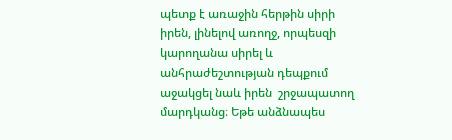պետք է առաջին հերթին սիրի իրեն, լինելով առողջ, որպեսզի կարողանա սիրել և անհրաժեշտության դեպքում աջակցել նաև իրեն  շրջապատող մարդկանց։ Եթե անձնապես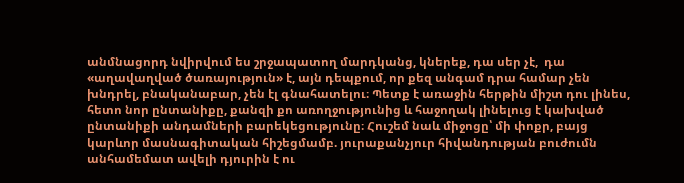անմնացորդ նվիրվում ես շրջապատող մարդկանց, կներեք, դա սեր չէ,  դա «աղավաղված ծառայություն» է, այն դեպքում, որ քեզ անգամ դրա համար չեն խնդրել, բնականաբար, չեն էլ գնահատելու։ Պետք է առաջին հերթին միշտ դու լինես, հետո նոր ընտանիքը, քանզի քո առողջությունից և հաջողակ լինելուց է կախված ընտանիքի անդամների բարեկեցությունը։ Հուշեմ նաև միջոցը՝ մի փոքր, բայց կարևոր մասնագիտական հիշեցմամբ. յուրաքանչյուր հիվանդության բուժումն անհամեմատ ավելի դյուրին է ու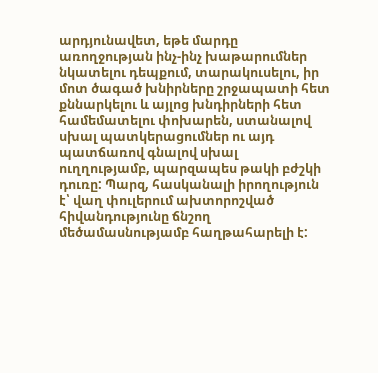արդյունավետ, եթե մարդը առողջության ինչ-ինչ խաթարումներ նկատելու դեպքում, տարակուսելու, իր մոտ ծագած խնիրները շրջապատի հետ քննարկելու և այլոց խնդիրների հետ համեմատելու փոխարեն, ստանալով սխալ պատկերացումներ ու այդ պատճառով գնալով սխալ ուղղությամբ, պարզապես թակի բժշկի դուռը: Պարզ, հասկանալի իրողություն է՝ վաղ փուլերում ախտորոշված հիվանդությունը ճնշող մեծամասնությամբ հաղթահարելի է: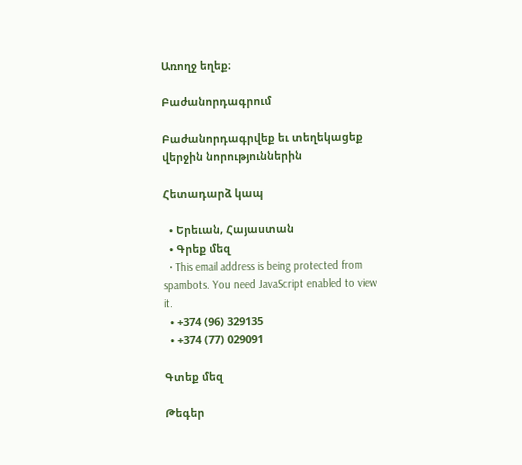Առողջ եղեք։

Բաժանորդագրում

Բաժանորդագրվեք եւ տեղեկացեք վերջին նորություններին

Հետադարձ կապ

  • Երեւան, Հայաստան
  • Գրեք մեզ
  • This email address is being protected from spambots. You need JavaScript enabled to view it.
  • +374 (96) 329135
  • +374 (77) 029091

Գտեք մեզ

Թեգեր